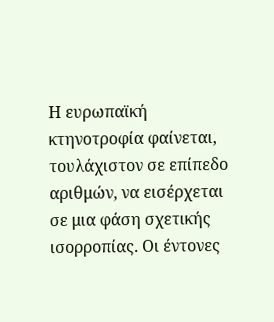Η ευρωπαϊκή κτηνοτροφία φαίνεται, τουλάχιστον σε επίπεδο αριθμών, να εισέρχεται σε μια φάση σχετικής ισορροπίας. Οι έντονες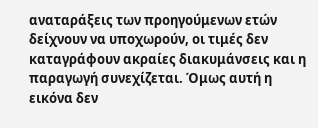αναταράξεις των προηγούμενων ετών δείχνουν να υποχωρούν, οι τιμές δεν καταγράφουν ακραίες διακυμάνσεις και η παραγωγή συνεχίζεται. Όμως αυτή η εικόνα δεν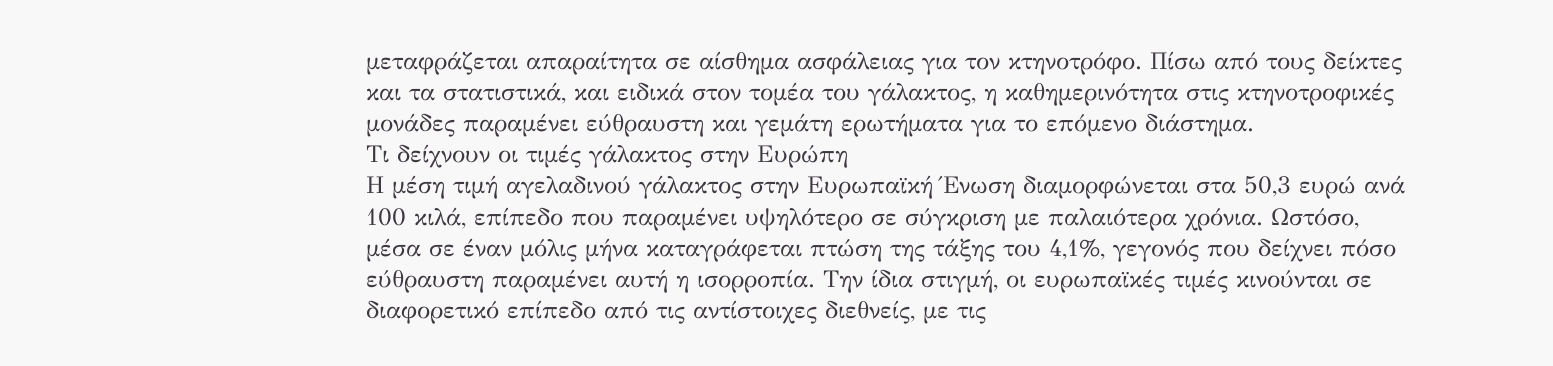μεταφράζεται απαραίτητα σε αίσθημα ασφάλειας για τον κτηνοτρόφο. Πίσω από τους δείκτες και τα στατιστικά, και ειδικά στον τομέα του γάλακτος, η καθημερινότητα στις κτηνοτροφικές μονάδες παραμένει εύθραυστη και γεμάτη ερωτήματα για το επόμενο διάστημα.
Τι δείχνουν οι τιμές γάλακτος στην Ευρώπη
Η μέση τιμή αγελαδινού γάλακτος στην Ευρωπαϊκή Ένωση διαμορφώνεται στα 50,3 ευρώ ανά 100 κιλά, επίπεδο που παραμένει υψηλότερο σε σύγκριση με παλαιότερα χρόνια. Ωστόσο, μέσα σε έναν μόλις μήνα καταγράφεται πτώση της τάξης του 4,1%, γεγονός που δείχνει πόσο εύθραυστη παραμένει αυτή η ισορροπία. Την ίδια στιγμή, οι ευρωπαϊκές τιμές κινούνται σε διαφορετικό επίπεδο από τις αντίστοιχες διεθνείς, με τις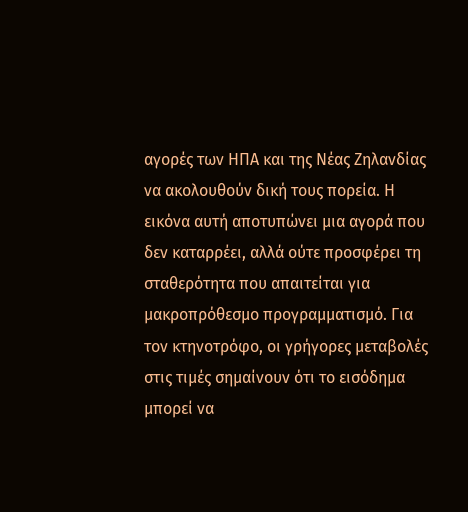αγορές των ΗΠΑ και της Νέας Ζηλανδίας να ακολουθούν δική τους πορεία. Η εικόνα αυτή αποτυπώνει μια αγορά που δεν καταρρέει, αλλά ούτε προσφέρει τη σταθερότητα που απαιτείται για μακροπρόθεσμο προγραμματισμό. Για τον κτηνοτρόφο, οι γρήγορες μεταβολές στις τιμές σημαίνουν ότι το εισόδημα μπορεί να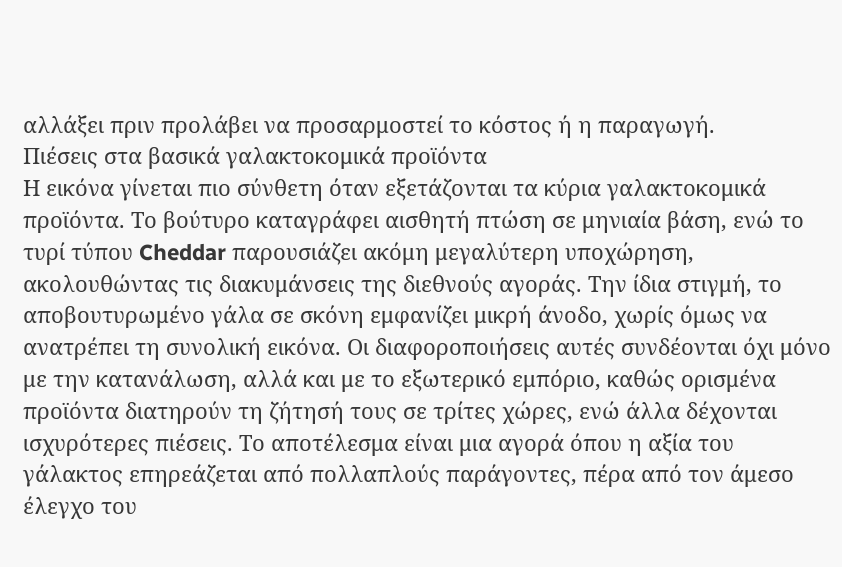αλλάξει πριν προλάβει να προσαρμοστεί το κόστος ή η παραγωγή.
Πιέσεις στα βασικά γαλακτοκομικά προϊόντα
Η εικόνα γίνεται πιο σύνθετη όταν εξετάζονται τα κύρια γαλακτοκομικά προϊόντα. Το βούτυρο καταγράφει αισθητή πτώση σε μηνιαία βάση, ενώ το τυρί τύπου Cheddar παρουσιάζει ακόμη μεγαλύτερη υποχώρηση, ακολουθώντας τις διακυμάνσεις της διεθνούς αγοράς. Την ίδια στιγμή, το αποβουτυρωμένο γάλα σε σκόνη εμφανίζει μικρή άνοδο, χωρίς όμως να ανατρέπει τη συνολική εικόνα. Οι διαφοροποιήσεις αυτές συνδέονται όχι μόνο με την κατανάλωση, αλλά και με το εξωτερικό εμπόριο, καθώς ορισμένα προϊόντα διατηρούν τη ζήτησή τους σε τρίτες χώρες, ενώ άλλα δέχονται ισχυρότερες πιέσεις. Το αποτέλεσμα είναι μια αγορά όπου η αξία του γάλακτος επηρεάζεται από πολλαπλούς παράγοντες, πέρα από τον άμεσο έλεγχο του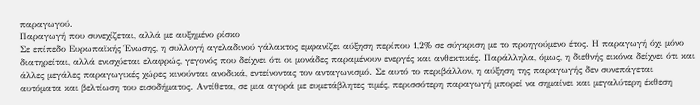παραγωγού.
Παραγωγή που συνεχίζεται, αλλά με αυξημένο ρίσκο
Σε επίπεδο Ευρωπαϊκής Ένωσης, η συλλογή αγελαδινού γάλακτος εμφανίζει αύξηση περίπου 1,2% σε σύγκριση με το προηγούμενο έτος. Η παραγωγή όχι μόνο διατηρείται, αλλά ενισχύεται ελαφρώς, γεγονός που δείχνει ότι οι μονάδες παραμένουν ενεργές και ανθεκτικές. Παράλληλα, όμως, η διεθνής εικόνα δείχνει ότι και άλλες μεγάλες παραγωγικές χώρες κινούνται ανοδικά, εντείνοντας τον ανταγωνισμό. Σε αυτό το περιβάλλον, η αύξηση της παραγωγής δεν συνεπάγεται αυτόματα και βελτίωση του εισοδήματος. Αντίθετα, σε μια αγορά με ευμετάβλητες τιμές, περισσότερη παραγωγή μπορεί να σημαίνει και μεγαλύτερη έκθεση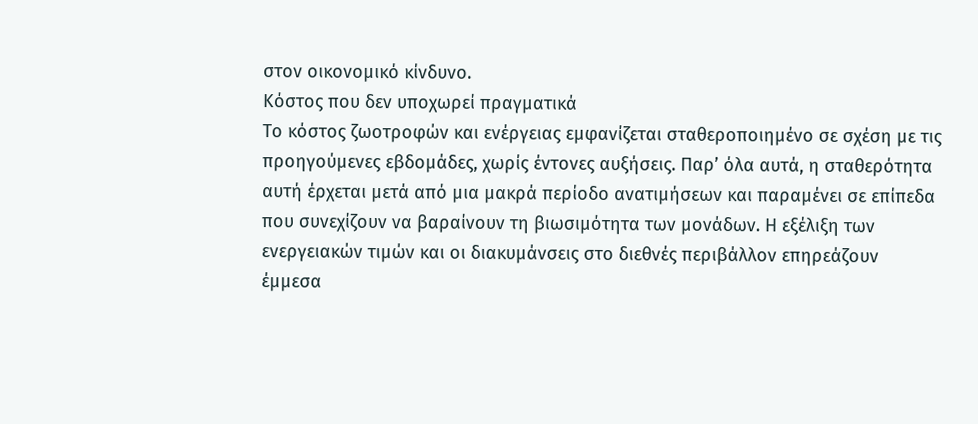στον οικονομικό κίνδυνο.
Κόστος που δεν υποχωρεί πραγματικά
Το κόστος ζωοτροφών και ενέργειας εμφανίζεται σταθεροποιημένο σε σχέση με τις προηγούμενες εβδομάδες, χωρίς έντονες αυξήσεις. Παρ’ όλα αυτά, η σταθερότητα αυτή έρχεται μετά από μια μακρά περίοδο ανατιμήσεων και παραμένει σε επίπεδα που συνεχίζουν να βαραίνουν τη βιωσιμότητα των μονάδων. Η εξέλιξη των ενεργειακών τιμών και οι διακυμάνσεις στο διεθνές περιβάλλον επηρεάζουν έμμεσα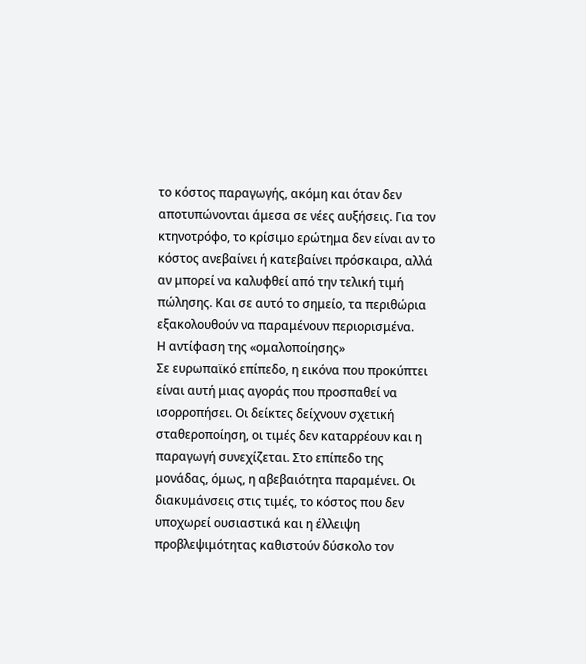το κόστος παραγωγής, ακόμη και όταν δεν αποτυπώνονται άμεσα σε νέες αυξήσεις. Για τον κτηνοτρόφο, το κρίσιμο ερώτημα δεν είναι αν το κόστος ανεβαίνει ή κατεβαίνει πρόσκαιρα, αλλά αν μπορεί να καλυφθεί από την τελική τιμή πώλησης. Και σε αυτό το σημείο, τα περιθώρια εξακολουθούν να παραμένουν περιορισμένα.
Η αντίφαση της «ομαλοποίησης»
Σε ευρωπαϊκό επίπεδο, η εικόνα που προκύπτει είναι αυτή μιας αγοράς που προσπαθεί να ισορροπήσει. Οι δείκτες δείχνουν σχετική σταθεροποίηση, οι τιμές δεν καταρρέουν και η παραγωγή συνεχίζεται. Στο επίπεδο της μονάδας, όμως, η αβεβαιότητα παραμένει. Οι διακυμάνσεις στις τιμές, το κόστος που δεν υποχωρεί ουσιαστικά και η έλλειψη προβλεψιμότητας καθιστούν δύσκολο τον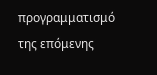προγραμματισμό της επόμενης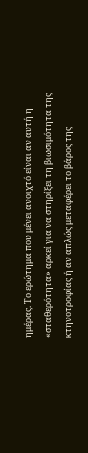ημέρας. Το ερώτημα που μένει ανοιχτό είναι αν αυτή η «σταθερότητα» αρκεί για να στηρίξει τη βιωσιμότητα της κτηνοτροφίας ή αν απλώς μεταφέρει το βάρος της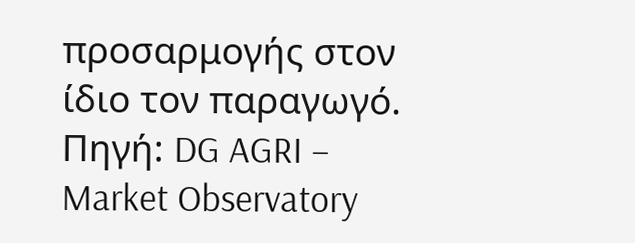προσαρμογής στον ίδιο τον παραγωγό.
Πηγή: DG AGRI – Market Observatory